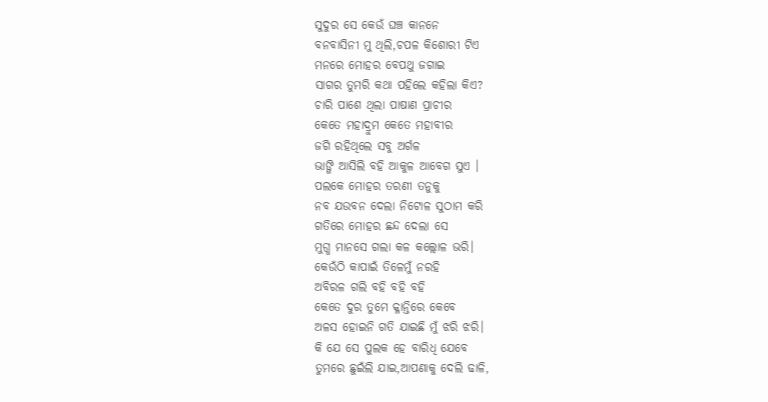ସୁଦୁର ସେ କେଉଁ ଘଞ୍ଚ କାନନେ
ବନବାସିନୀ ମୁ ଥିଲି,ଚପଳ କିଶୋରୀ ଟିଏ
ମନରେ ମୋହର ବେପଥୁ ଜଗାଇ
ସାଗର ତୁମରି କଥା ପହିଲେ କହିଲା କିଏ?
ଚାରି ପାଶେ ଥିଲା ପାଷାଣ ପ୍ରାଚୀର
କେତେ ମହାଦ୍ରୁମ କେତେ ମହାବୀର
ଜଗି ରହିଥିଲେ ସବୁ ଅର୍ଗଳ
ଭାଙ୍ଗି ଆସିଲି ବହି ଆକୁଳ ଆବେଗ ସୁଏ ।
ପଲକେ ମୋହର ତରଣୀ ତନୁକୁ
ନବ ଯଉବନ ଦେଲା ନିଟୋଳ ସୁଠାମ କରି
ଗତିରେ ମୋହର ଛନ୍ଦ ଦେଲା ସେ
ମୁଗ୍ଧ ମାନସେ ଗଲା କଳ କଲ୍ଲୋଳ ଭରି।
କେଉଁଠି କାପାଇଁ ତିଳେମୁଁ ନରହି
ଅବିରଳ ଗଲି ବହି ବହି ବହି
କେତେ ଦୁର ତୁମେ କ୍ଳାନ୍ତିରେ କେବେ
ଅଳସ ହୋଇନି ଗତି ଯାଇଛି ମୁଁ ଝରି ଝରି।
କି ଯେ ସେ ପୁଲକ ହେ ବାରିଧି ଯେବେ
ତୁମରେ ଛୁଇଁଲି ଯାଇ,ଆପଣାକୁ ଦେଲି ଢାଳି,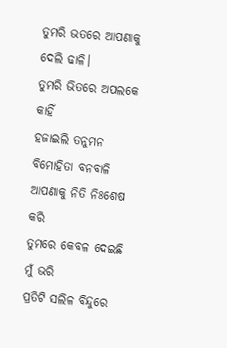ତୁମରି ଭତରେ ଆପଣାକୁ ଦେଲି ଢାଳି।
ତୁମରି ଭିତରେ ଅପଲକେ କାହିଁ
ହଜାଇଲି ତନୁମନ ବିମୋହିତା ବନବାଳି
ଆପଣାକୁ ନିତି ନିଃଶେଷ କରି
ତୁମରେ କେବଳ ଦେଇଛି ମୁଁ ଭରି
ପ୍ରତିଟି ସଲିଳ ବିନ୍ଦୁରେ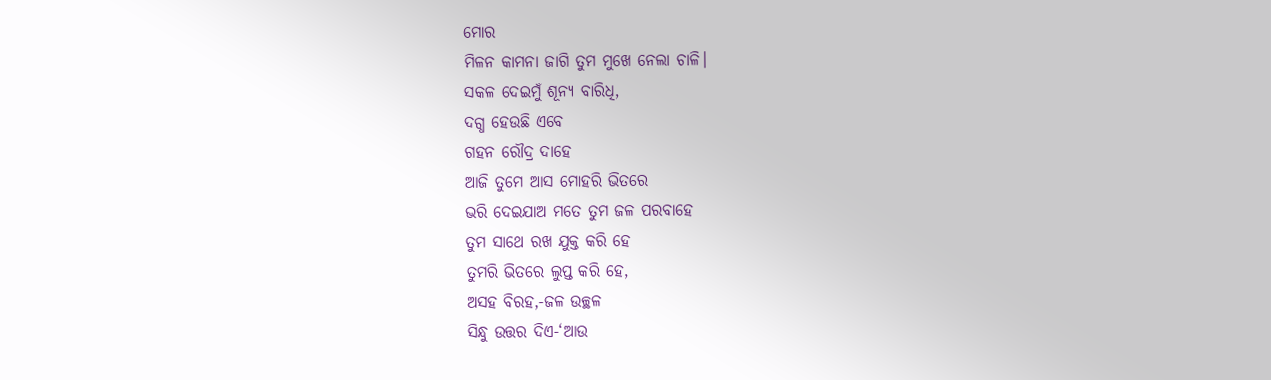ମୋର
ମିଳନ କାମନା ଜାଗି ତୁମ ମୁଖେ ନେଲା ଚାଳି।
ସକଳ ଦେଇମୁଁ ଶୂନ୍ୟ ବାରିଧି,
ଦଗ୍ଧ ହେଉଛି ଏବେ
ଗହନ ରୌଦ୍ର ଦାହେ
ଆଜି ତୁମେ ଆସ ମୋହରି ଭିତରେ
ଭରି ଦେଇଯାଅ ମତେ ତୁମ ଜଳ ପରବାହେ
ତୁମ ସାଥେ ରଖ ଯୁକ୍ତ କରି ହେ
ତୁମରି ଭିତରେ ଲୁପ୍ତ କରି ହେ,
ଅସହ ବିରହ,-ଜଳ ଉଚ୍ଛଳ
ସିନ୍ଧୁ ଉତ୍ତର ଦିଏ-‘ଆଉ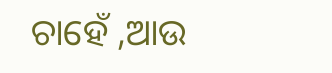ଚାହେଁ ,ଆଉ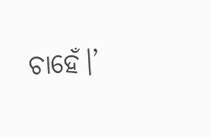ଚାହେଁ।’